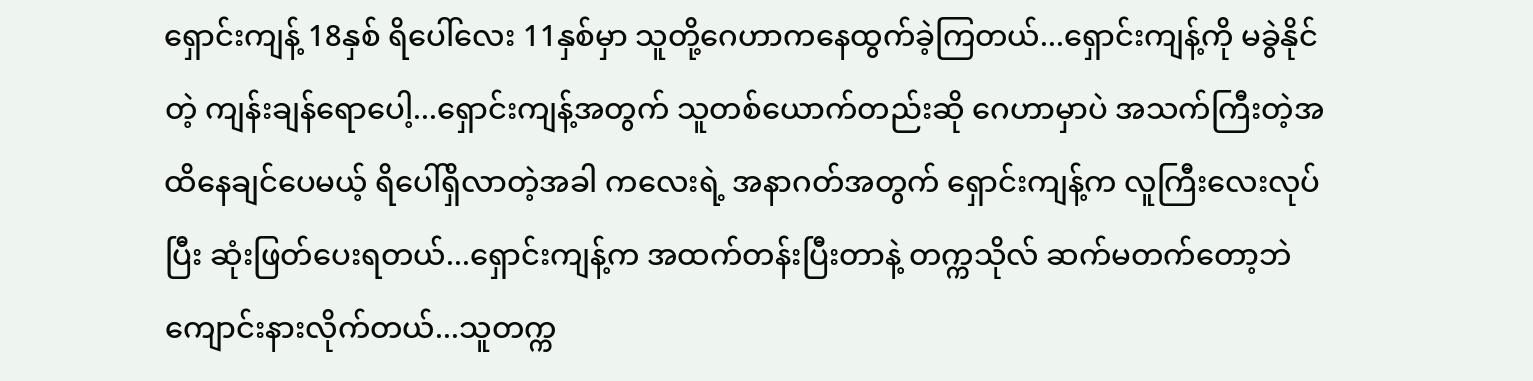ရှောင်းကျန့် 18နှစ် ရိပေါ်လေး 11နှစ်မှာ သူတို့ဂေဟာကနေထွက်ခဲ့ကြတယ်...ရှောင်းကျန့်ကို မခွဲနိုင်တဲ့ ကျန်းချန်ရောပေါ့...ရှောင်းကျန့်အတွက် သူတစ်ယောက်တည်းဆို ဂေဟာမှာပဲ အသက်ကြီးတဲ့အထိနေချင်ပေမယ့် ရိပေါ်ရှိလာတဲ့အခါ ကလေးရဲ့ အနာဂတ်အတွက် ရှောင်းကျန့်က လူကြီးလေးလုပ်ပြီး ဆုံးဖြတ်ပေးရတယ်...ရှောင်းကျန့်က အထက်တန်းပြီးတာနဲ့ တက္ကသိုလ် ဆက်မတက်တော့ဘဲ ကျောင်းနားလိုက်တယ်...သူတက္က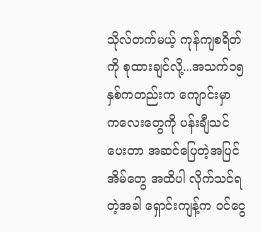သိုလ်တက်မယ့် ကုန်ကျစရိတ်ကို စုထားချင်လို့...အသက်၁၅နှစ်ကတည်းက ကျောင်းမှာ ကလေးတွေကို ပန်းချီသင်ပေးတာ အဆင်ပြေတဲ့အပြင် အိမ်တွေ အထိပါ လိုက်သင်ရတဲ့အခါ ရှောင်းကျန့်က ဝင်ငွေ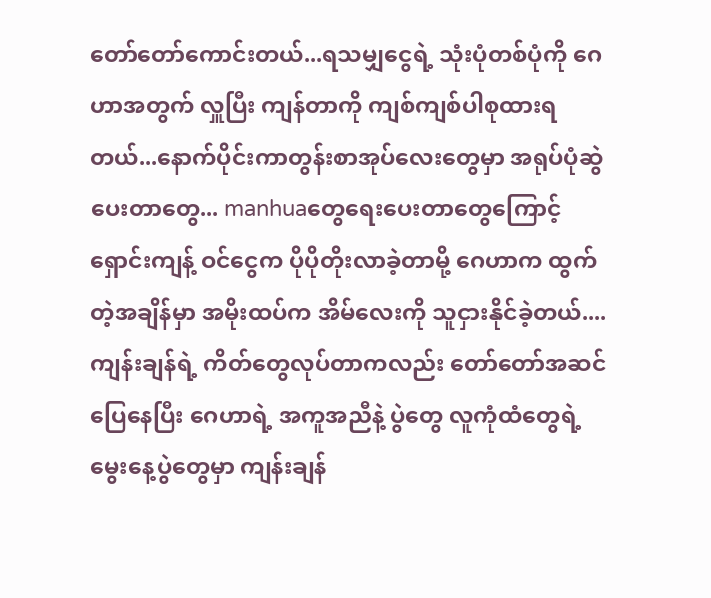တော်တော်ကောင်းတယ်...ရသမျှငွေရဲ့ သုံးပုံတစ်ပုံကို ဂေဟာအတွက် လှူပြီး ကျန်တာကို ကျစ်ကျစ်ပါစုထားရတယ်...နောက်ပိုင်းကာတွန်းစာအုပ်လေးတွေမှာ အရုပ်ပုံဆွဲပေးတာတွေ... manhuaတွေရေးပေးတာတွေကြောင့် ရှောင်းကျန့် ဝင်ငွေက ပိုပိုတိုးလာခဲ့တာမို့ ဂေဟာက ထွက်တဲ့အချိန်မှာ အမိုးထပ်က အိမ်လေးကို သူငှားနိုင်ခဲ့တယ်....
ကျန်းချန်ရဲ့ ကိတ်တွေလုပ်တာကလည်း တော်တော်အဆင်ပြေနေပြီး ဂေဟာရဲ့ အကူအညီနဲ့ ပွဲတွေ လူကုံထံတွေရဲ့ မွေးနေ့ပွဲတွေမှာ ကျန်းချန်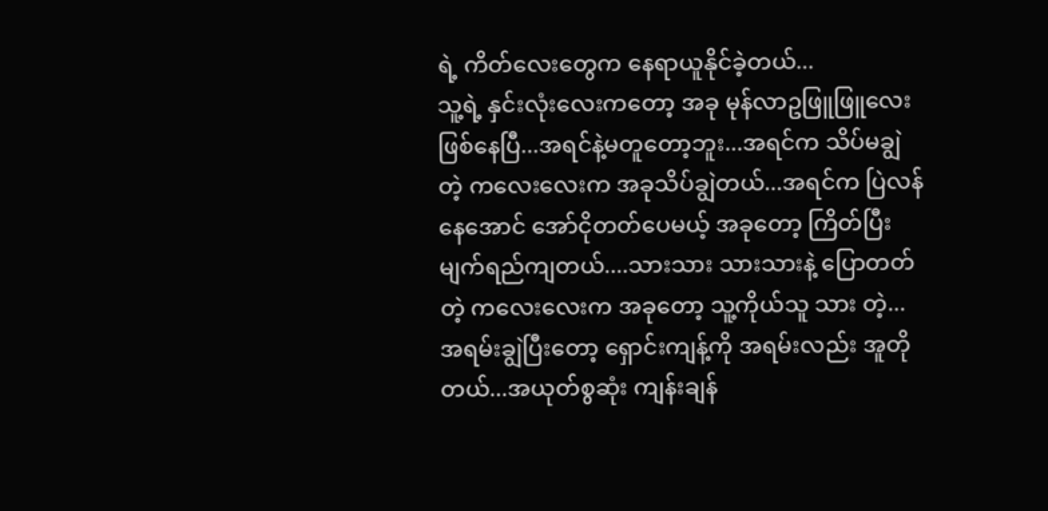ရဲ့ ကိတ်လေးတွေက နေရာယူနိုင်ခဲ့တယ်...
သူ့ရဲ့ နှင်းလုံးလေးကတော့ အခု မုန်လာဥဖြူဖြူလေးဖြစ်နေပြီ...အရင်နဲ့မတူတော့ဘူး...အရင်က သိပ်မချွဲတဲ့ ကလေးလေးက အခုသိပ်ချွဲတယ်...အရင်က ပြဲလန်နေအောင် အော်ငိုတတ်ပေမယ့် အခုတော့ ကြိတ်ပြီးမျက်ရည်ကျတယ်....သားသား သားသားနဲ့ ပြောတတ်တဲ့ ကလေးလေးက အခုတော့ သူ့ကိုယ်သူ သား တဲ့...အရမ်းချွဲပြီးတော့ ရှောင်းကျန့်ကို အရမ်းလည်း အူတိုတယ်...အယုတ်စွဆုံး ကျန်းချန်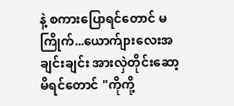နဲ့ စကားပြောရင်တောင် မကြိုက်...ယောက်ျားလေးအချင်းချင်း အားလှဲတိုင်းဆော့မိရင်တောင် "ကိုကို့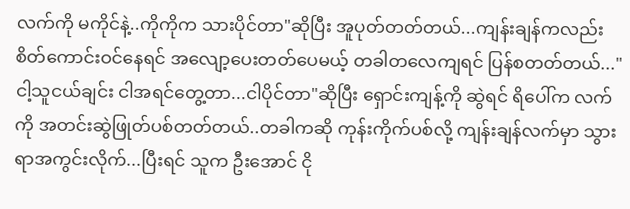လက်ကို မကိုင်နဲ့..ကိုကိုက သားပိုင်တာ"ဆိုပြီး အူပုတ်တတ်တယ်...ကျန်းချန်ကလည်း စိတ်ကောင်းဝင်နေရင် အလျော့ပေးတတ်ပေမယ့် တခါတလေကျရင် ပြန်စတတ်တယ်..."ငါ့သူငယ်ချင်း ငါအရင်တွေ့တာ...ငါပိုင်တာ"ဆိုပြီး ရှောင်းကျန့်ကို ဆွဲရင် ရိပေါ်က လက်ကို အတင်းဆွဲဖြုတ်ပစ်တတ်တယ်..တခါကဆို ကုန်းကိုက်ပစ်လို့ ကျန်းချန်လက်မှာ သွားရာအကွင်းလိုက်...ပြီးရင် သူက ဦးအောင် ငို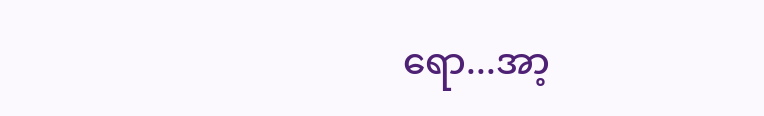ရော...အာ့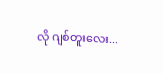လို ဂျစ်တူးလေး...